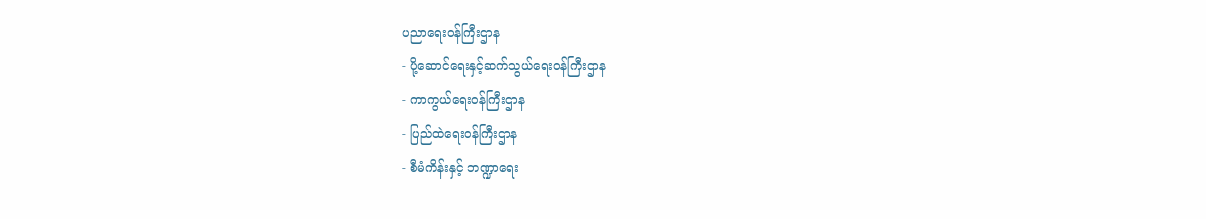ပညာရေးဝန်ကြီးဌာန
- ပို့ဆောင်ရေးနှင့်ဆက်သွယ်ရေးဝန်ကြီးဌာန
- ကာကွယ်ရေးဝန်ကြီးဌာန
- ပြည်ထဲရေးဝန်ကြီးဌာန
- စီမံကိန်းနှင့် ဘဏ္ဍာရေး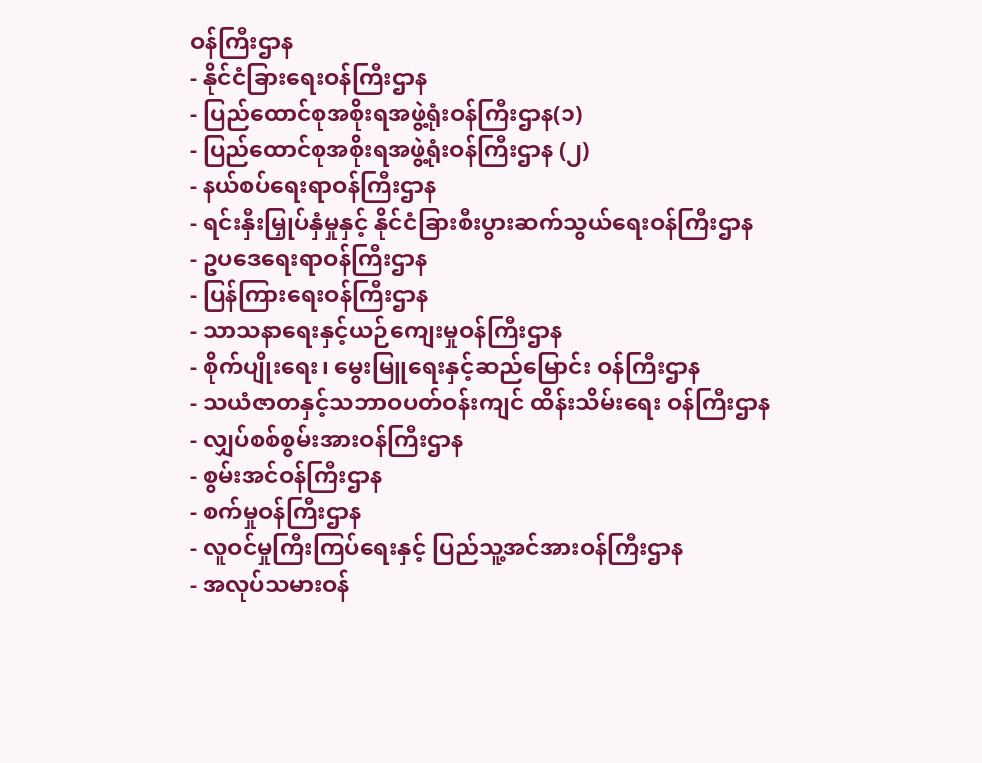ဝန်ကြီးဌာန
- နိုင်ငံခြားရေးဝန်ကြီးဌာန
- ပြည်ထောင်စုအစိုးရအဖွဲ့ရုံးဝန်ကြီးဌာန(၁)
- ပြည်ထောင်စုအစိုးရအဖွဲ့ရုံးဝန်ကြီးဌာန (၂)
- နယ်စပ်ရေးရာဝန်ကြီးဌာန
- ရင်းနှီးမြှုပ်နှံမှုနှင့် နိုင်ငံခြားစီးပွားဆက်သွယ်ရေးဝန်ကြီးဌာန
- ဥပဒေရေးရာဝန်ကြီးဌာန
- ပြန်ကြားရေးဝန်ကြီးဌာန
- သာသနာရေးနှင့်ယဉ်ကျေးမှုဝန်ကြီးဌာန
- စိုက်ပျိုးရေး၊ မွေးမြူရေးနှင့်ဆည်မြောင်း ဝန်ကြီးဌာန
- သယံဇာတနှင့်သဘာဝပတ်ဝန်းကျင် ထိန်းသိမ်းရေး ဝန်ကြီးဌာန
- လျှပ်စစ်စွမ်းအားဝန်ကြီးဌာန
- စွမ်းအင်ဝန်ကြီးဌာန
- စက်မှုဝန်ကြီးဌာန
- လူဝင်မှုကြီးကြပ်ရေးနှင့် ပြည်သူ့အင်အားဝန်ကြီးဌာန
- အလုပ်သမားဝန်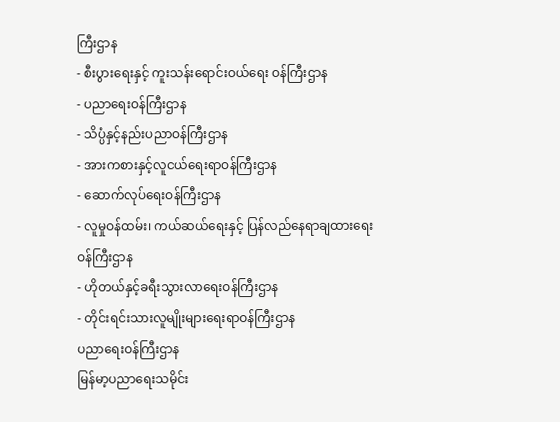ကြီးဌာန
- စီးပွားရေးနှင့် ကူးသန်းရောင်းဝယ်ရေး ဝန်ကြီးဌာန
- ပညာရေးဝန်ကြီးဌာန
- သိပ္ပံနှင့်နည်းပညာဝန်ကြီးဌာန
- အားကစားနှင့်လူငယ်ရေးရာဝန်ကြီးဌာန
- ဆောက်လုပ်ရေးဝန်ကြီးဌာန
- လူမှုဝန်ထမ်း၊ ကယ်ဆယ်ရေးနှင့် ပြန်လည်နေရာချထားရေးဝန်ကြီးဌာန
- ဟိုတယ်နှင့်ခရီးသွားလာရေးဝန်ကြီးဌာန
- တိုင်းရင်းသားလူမျိုးများရေးရာဝန်ကြီးဌာန
ပညာရေးဝန်ကြီးဌာန
မြန်မာ့ပညာရေးသမိုင်း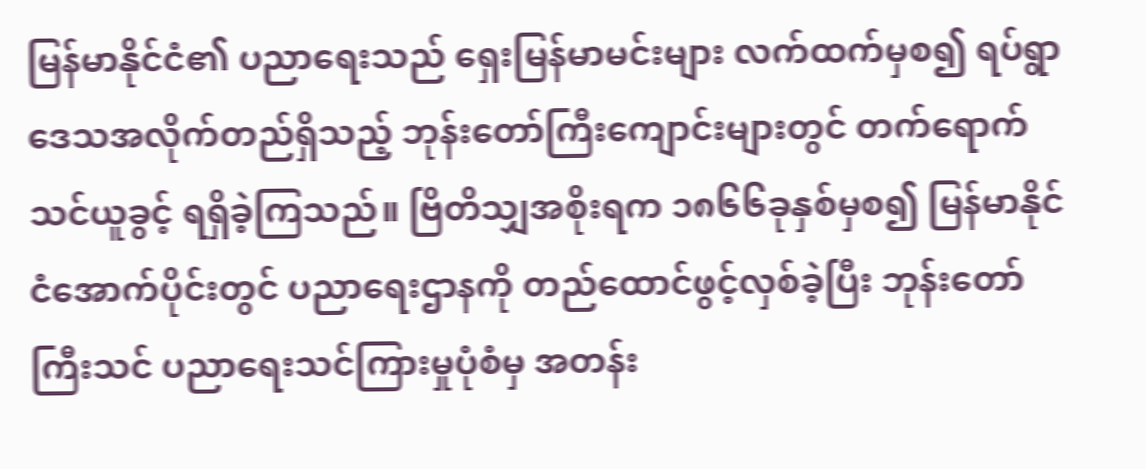မြန်မာနိုင်ငံ၏ ပညာရေးသည် ရှေးမြန်မာမင်းများ လက်ထက်မှစ၍ ရပ်ရွာဒေသအလိုက်တည်ရှိသည့် ဘုန်းတော်ကြီးကျောင်းများတွင် တက်ရောက်သင်ယူခွင့် ရရှိခဲ့ကြသည်။ ဗြိတိသျှအစိုးရက ၁၈၆၆ခုနှစ်မှစ၍ မြန်မာနိုင်ငံအောက်ပိုင်းတွင် ပညာရေးဌာနကို တည်ထောင်ဖွင့်လှစ်ခဲ့ပြီး ဘုန်းတော်ကြီးသင် ပညာရေးသင်ကြားမှုပုံစံမှ အတန်း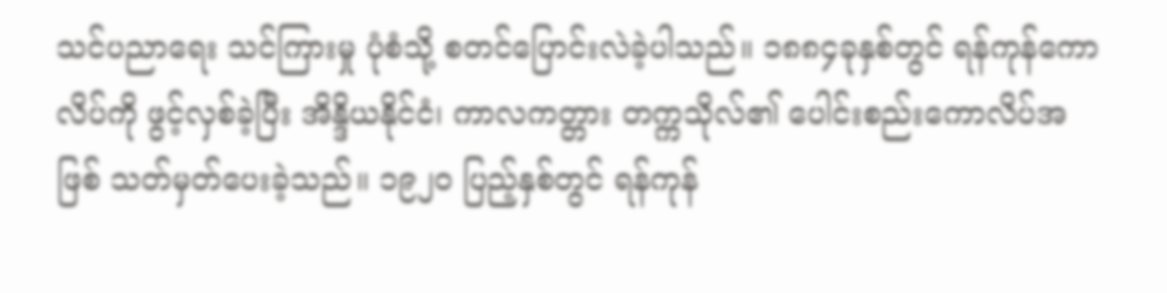သင်ပညာရေး သင်ကြားမှု ပုံစံသို့ စတင်ပြောင်းလဲခဲ့ပါသည်။ ၁၈၈၄ခုနှစ်တွင် ရန်ကုန်ကောလိပ်ကို ဖွင့်လှစ်ခဲ့ပြီး အိန္ဒိယနိုင်ငံ၊ ကာလကတ္တား တက္ကသိုလ်၏ ပေါင်းစည်းကောလိပ်အဖြစ် သတ်မှတ်ပေးခဲ့သည်။ ၁၉၂၀ ပြည့်နှစ်တွင် ရန်ကုန်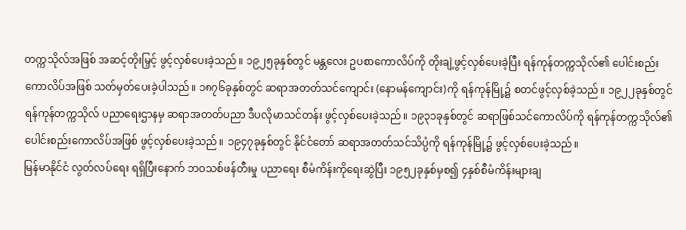တက္ကသိုလ်အဖြစ် အဆင့်တိုးမြှင့် ဖွင့်လှစ်ပေးခဲ့သည်။ ၁၉၂၅ခုနှစ်တွင် မန္တလေး ဥပစာကောလိပ်ကို တိုးချဲ့ဖွင့်လှစ်ပေးခဲ့ပြီး ရန်ကုန်တက္ကသိုလ်၏ ပေါင်းစည်းကောလိပ်အဖြစ် သတ်မှတ်ပေးခဲ့ပါသည်။ ၁၈၇၆ခုနှစ်တွင် ဆရာအတတ်သင်ကျောင်း (နောမန်ကျောင်း)ကို ရန်ကုန်မြို့၌ စတင်ဖွင့်လှစ်ခဲ့သည်။ ၁၉၂၂ခုနှစ်တွင် ရန်ကုန်တက္ကသိုလ် ပညာရေးဌာနမှ ဆရာအတတ်ပညာ ဒီပလိုမာသင်တန်း ဖွင့်လှစ်ပေးခဲ့သည်။ ၁၉၃၁ခုနှစ်တွင် ဆရာဖြစ်သင်ကောလိပ်ကို ရန်ကုန်တက္ကသိုလ်၏ ပေါင်းစည်းကောလိပ်အဖြစ် ဖွင့်လှစ်ပေးခဲ့သည်။ ၁၉၄၇ခုနှစ်တွင် နိုင်ငံတော် ဆရာအတတ်သင်သိပ္ပံကို ရန်ကုန်မြို့၌ ဖွင့်လှစ်ပေးခဲ့သည်။
မြန်မာနိုင်ငံ လွတ်လပ်ရေး ရရှိပြီးနောက် ဘဝသစ်ဖန်တီးမှု ပညာရေး စီမံကိန်းကိုရေးဆွဲပြီး ၁၉၅၂ခုနှစ်မှစ၍ ၄နှစ်စီမံကိန်းများချ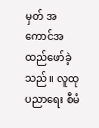မှတ် အကောင်အထည်ဖော်ခဲ့သည်။ လူထုပညာရေး စီမံ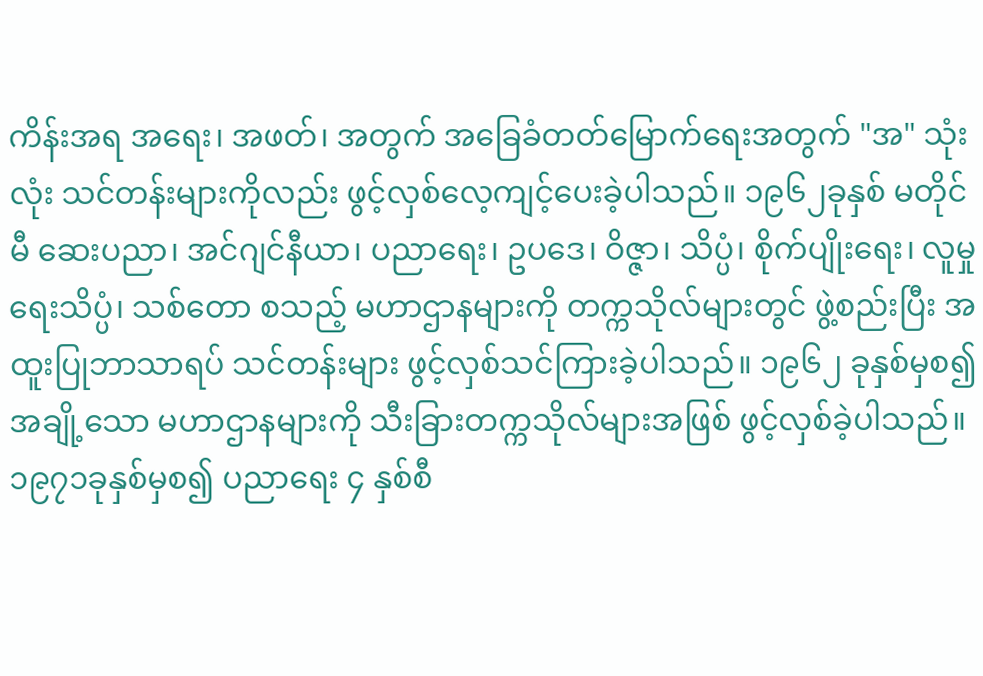ကိန်းအရ အရေး၊ အဖတ်၊ အတွက် အခြေခံတတ်မြောက်ရေးအတွက် "အ" သုံးလုံး သင်တန်းများကိုလည်း ဖွင့်လှစ်လေ့ကျင့်ပေးခဲ့ပါသည်။ ၁၉၆၂ခုနှစ် မတိုင်မီ ဆေးပညာ၊ အင်ဂျင်နီယာ၊ ပညာရေး၊ ဥပဒေ၊ ဝိဇ္ဇာ၊ သိပ္ပံ၊ စိုက်ပျိုးရေး၊ လူမှု ရေးသိပ္ပံ၊ သစ်တော စသည့် မဟာဌာနများကို တက္ကသိုလ်များတွင် ဖွဲ့စည်းပြီး အထူးပြုဘာသာရပ် သင်တန်းများ ဖွင့်လှစ်သင်ကြားခဲ့ပါသည်။ ၁၉၆၂ ခုနှစ်မှစ၍ အချို့သော မဟာဌာနများကို သီးခြားတက္ကသိုလ်များအဖြစ် ဖွင့်လှစ်ခဲ့ပါသည်။
၁၉၇၁ခုနှစ်မှစ၍ ပညာရေး ၄ နှစ်စီ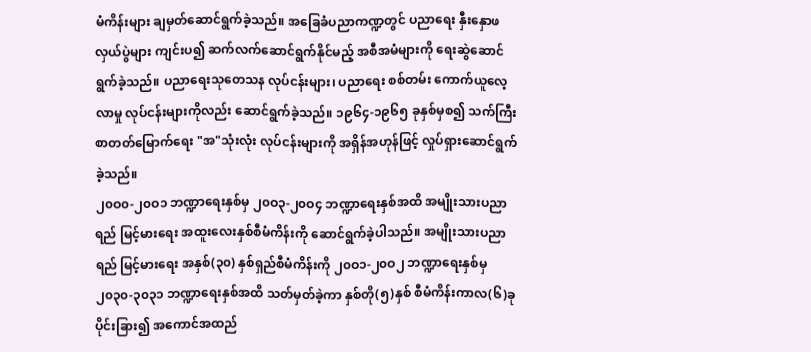မံကိန်းများ ချမှတ်ဆောင်ရွက်ခဲ့သည်။ အခြေခံပညာကဏ္ဍတွင် ပညာရေး နှီးနှောဖလှယ်ပွဲများ ကျင်းပ၍ ဆက်လက်ဆောင်ရွက်နိုင်မည့် အစီအမံများကို ရေးဆွဲဆောင်ရွက်ခဲ့သည်။ ပညာရေးသုတေသန လုပ်ငန်းများ၊ ပညာရေး စစ်တမ်း ကောက်ယူလေ့လာမှု လုပ်ငန်းများကိုလည်း ဆောင်ရွက်ခဲ့သည်။ ၁၉၆၄-၁၉၆၅ ခုနှစ်မှစ၍ သက်ကြီးစာတတ်မြောက်ရေး "အ"သုံးလုံး လုပ်ငန်းများကို အရှိန်အဟုန်ဖြင့် လှုပ်ရှားဆောင်ရွက်ခဲ့သည်။
၂၀ဝ၀-၂၀ဝ၁ ဘဏ္ဍာရေးနှစ်မှ ၂၀ဝ၃-၂၀ဝ၄ ဘဏ္ဍာရေးနှစ်အထိ အမျိုးသားပညာရည် မြင့်မားရေး အထူးလေးနှစ်စီမံကိန်းကို ဆောင်ရွက်ခဲ့ပါသည်။ အမျိုးသားပညာရည် မြင့်မားရေး အနှစ်(၃၀) နှစ်ရှည်စီမံကိန်းကို ၂၀ဝ၁-၂၀ဝ၂ ဘဏ္ဍာရေးနှစ်မှ ၂၀၃၀-၃၀၃၁ ဘဏ္ဍာရေးနှစ်အထိ သတ်မှတ်ခဲ့ကာ နှစ်တို(၅)နှစ် စီမံကိန်းကာလ(၆)ခု ပိုင်းခြား၍ အကောင်အထည်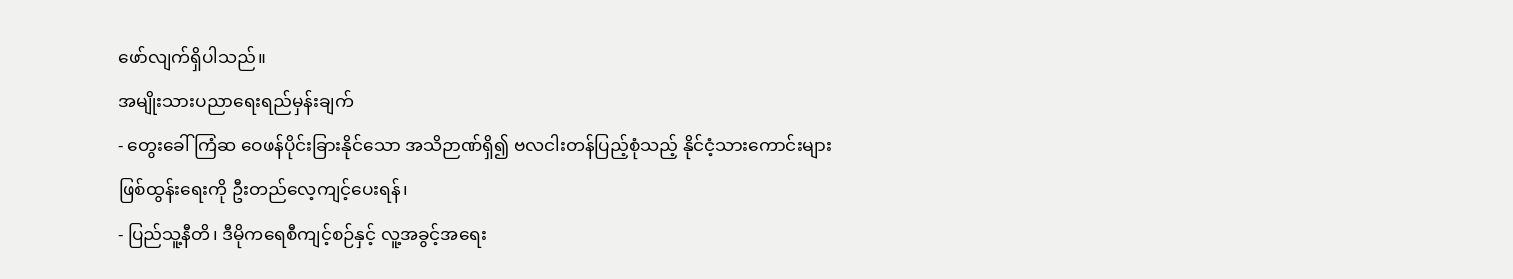ဖော်လျက်ရှိပါသည်။
အမျိုးသားပညာရေးရည်မှန်းချက်
- တွေးခေါ်ကြံဆ ဝေဖန်ပိုင်းခြားနိုင်သော အသိဉာဏ်ရှိ၍ ဗလငါးတန်ပြည့်စုံသည့် နိုင်ငံ့သားကောင်းများ ဖြစ်ထွန်းရေးကို ဦးတည်လေ့ကျင့်ပေးရန်၊
- ပြည်သူ့နီတိ၊ ဒီမိုကရေစီကျင့်စဉ်နှင့် လူ့အခွင့်အရေး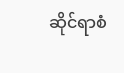ဆိုင်ရာစံ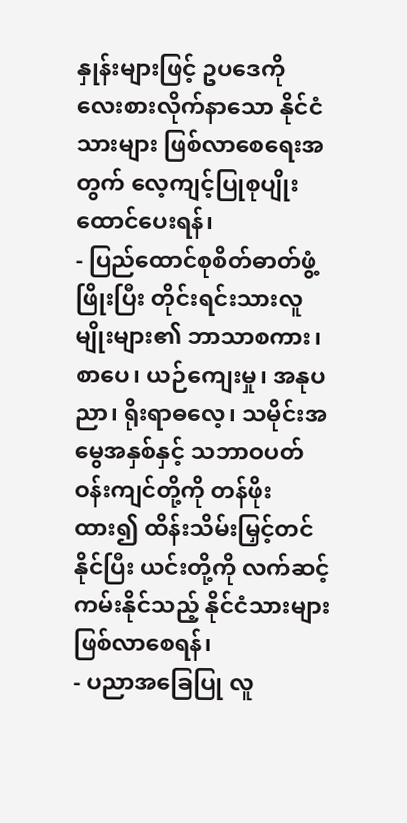နှုန်းများဖြင့် ဥပဒေကို လေးစားလိုက်နာသော နိုင်ငံသားများ ဖြစ်လာစေရေးအတွက် လေ့ကျင့်ပြုစုပျိုးထောင်ပေးရန်၊
- ပြည်ထောင်စုစိတ်ဓာတ်ဖွံ့ဖြိုးပြီး တိုင်းရင်းသားလူမျိုးများ၏ ဘာသာစကား၊ စာပေ၊ ယဉ်ကျေးမှု၊ အနုပညာ၊ ရိုးရာဓလေ့၊ သမိုင်းအမွေအနှစ်နှင့် သဘာဝပတ်ဝန်းကျင်တို့ကို တန်ဖိုးထား၍ ထိန်းသိမ်းမြှင့်တင်နိုင်ပြီး ယင်းတို့ကို လက်ဆင့်ကမ်းနိုင်သည့် နိုင်ငံသားများဖြစ်လာစေရန်၊
- ပညာအခြေပြု လူ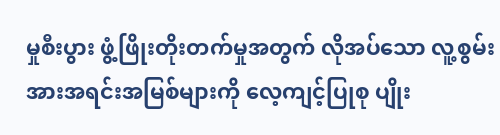မှုစီးပွား ဖွံ့ဖြိုးတိုးတက်မှုအတွက် လိုအပ်သော လူ့စွမ်းအားအရင်းအမြစ်များကို လေ့ကျင့်ပြုစု ပျိုး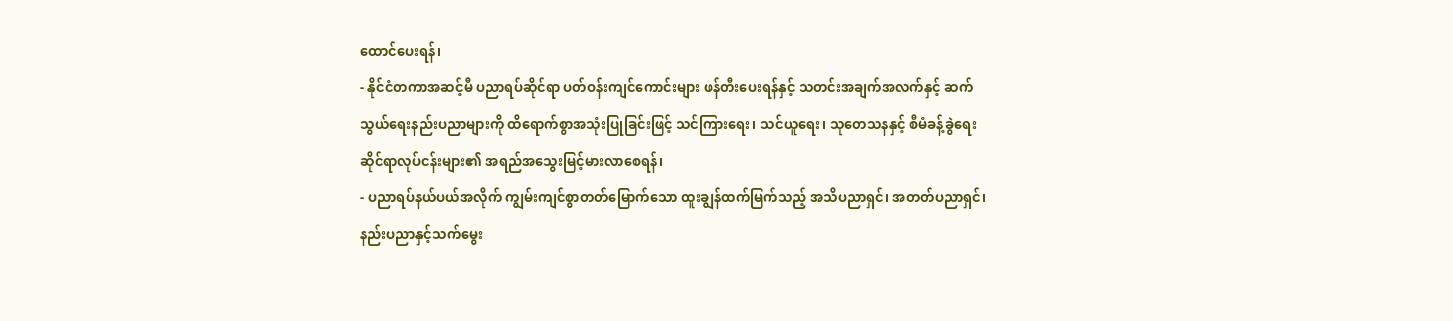ထောင်ပေးရန်၊
- နိုင်ငံတကာအဆင့်မီ ပညာရပ်ဆိုင်ရာ ပတ်ဝန်းကျင်ကောင်းများ ဖန်တီးပေးရန်နှင့် သတင်းအချက်အလက်နှင့် ဆက်သွယ်ရေးနည်းပညာများကို ထိရောက်စွာအသုံးပြုခြင်းဖြင့် သင်ကြားရေး၊ သင်ယူရေး၊ သုတေသနနှင့် စီမံခန့်ခွဲရေးဆိုင်ရာလုပ်ငန်းများ၏ အရည်အသွေးမြင့်မားလာစေရန်၊
- ပညာရပ်နယ်ပယ်အလိုက် ကျွမ်းကျင်စွာတတ်မြောက်သော ထူးချွန်ထက်မြက်သည့် အသိပညာရှင်၊ အတတ်ပညာရှင်၊ နည်းပညာနှင့်သက်မွေး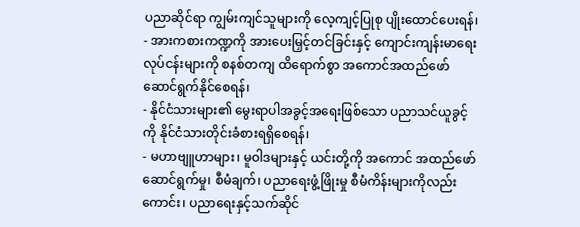ပညာဆိုင်ရာ ကျွမ်းကျင်သူများကို လေ့ကျင့်ပြုစု ပျိုးထောင်ပေးရန်၊
- အားကစားကဏ္ဍကို အားပေးမြှင့်တင်ခြင်းနှင့် ကျောင်းကျန်းမာရေးလုပ်ငန်းများကို စနစ်တကျ ထိရောက်စွာ အကောင်အထည်ဖော်ဆောင်ရွက်နိုင်စေရန်၊
- နိုင်ငံသားများ၏ မွေးရာပါအခွင့်အရေးဖြစ်သော ပညာသင်ယူခွင့်ကို နိုင်ငံသားတိုင်းခံစားရရှိစေရန်၊
- မဟာဗျူဟာများ၊ မူဝါဒများနှင့် ယင်းတို့ကို အကောင် အထည်ဖော်ဆောင်ရွက်မှု၊ စီမံချက်၊ ပညာရေးဖွံ့ဖြိုးမှု စီမံကိန်းများကိုလည်းကောင်း၊ ပညာရေးနှင့်သက်ဆိုင်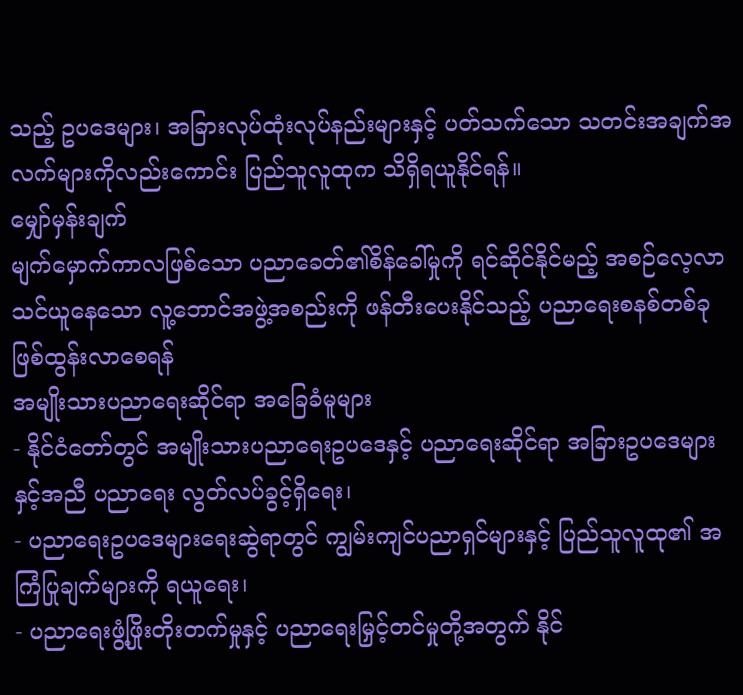သည့် ဥပဒေများ၊ အခြားလုပ်ထုံးလုပ်နည်းများနှင့် ပတ်သက်သော သတင်းအချက်အလက်များကိုလည်းကောင်း ပြည်သူလူထုက သိရှိရယူနိုင်ရန်။
မျှော်မှန်းချက်
မျက်မှောက်ကာလဖြစ်သော ပညာခေတ်၏စိန်ခေါ်မှုကို ရင်ဆိုင်နိုင်မည့် အစဉ်လေ့လာသင်ယူနေသော လူ့ဘောင်အဖွဲ့အစည်းကို ဖန်တီးပေးနိုင်သည့် ပညာရေးစနစ်တစ်ခု ဖြစ်ထွန်းလာစေရန်
အမျိုးသားပညာရေးဆိုင်ရာ အခြေခံမူများ
- နိုင်ငံတော်တွင် အမျိုးသားပညာရေးဥပဒေနှင့် ပညာရေးဆိုင်ရာ အခြားဥပဒေများနှင့်အညီ ပညာရေး လွတ်လပ်ခွင့်ရှိရေး၊
- ပညာရေးဥပဒေများရေးဆွဲရာတွင် ကျွမ်းကျင်ပညာရှင်များနှင့် ပြည်သူလူထု၏ အကြံပြုချက်များကို ရယူရေး၊
- ပညာရေးဖွံ့ဖြိုးတိုးတက်မှုနှင့် ပညာရေးမြှင့်တင်မှုတို့အတွက် နိုင်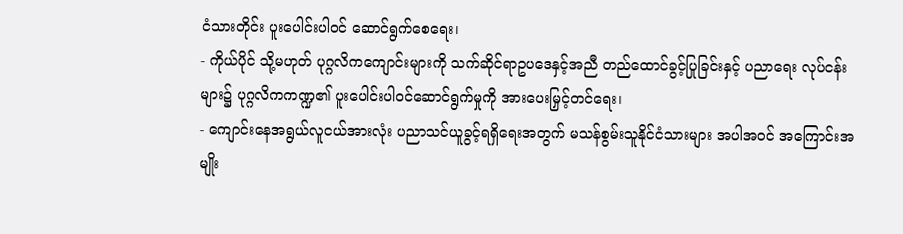ငံသားတိုင်း ပူးပေါင်းပါဝင် ဆောင်ရွက်စေရေး၊
- ကိုယ်ပိုင် သို့မဟုတ် ပုဂ္ဂလိကကျောင်းများကို သက်ဆိုင်ရာဥပဒေနှင့်အညီ တည်ထောင်ခွင့်ပြုခြင်းနှင့် ပညာရေး လုပ်ငန်းများ၌ ပုဂ္ဂလိကကဏ္ဍ၏ ပူးပေါင်းပါဝင်ဆောင်ရွက်မှုကို အားပေးမြှင့်တင်ရေး၊
- ကျောင်းနေအရွယ်လူငယ်အားလုံး ပညာသင်ယူခွင့်ရရှိရေးအတွက် မသန်စွမ်းသူနိုင်ငံသားများ အပါအဝင် အကြောင်းအမျိုး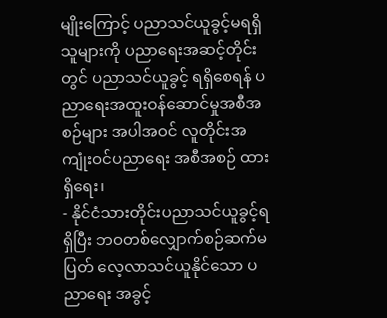မျိုးကြောင့် ပညာသင်ယူခွင့်မရရှိသူများကို ပညာရေးအဆင့်တိုင်းတွင် ပညာသင်ယူခွင့် ရရှိစေရန် ပညာရေးအထူးဝန်ဆောင်မှုအစီအစဉ်များ အပါအဝင် လူတိုင်းအကျုံးဝင်ပညာရေး အစီအစဉ် ထားရှိရေး၊
- နိုင်ငံသားတိုင်းပညာသင်ယူခွင့်ရရှိပြီး ဘဝတစ်လျှောက်စဉ်ဆက်မပြတ် လေ့လာသင်ယူနိုင်သော ပညာရေး အခွင့်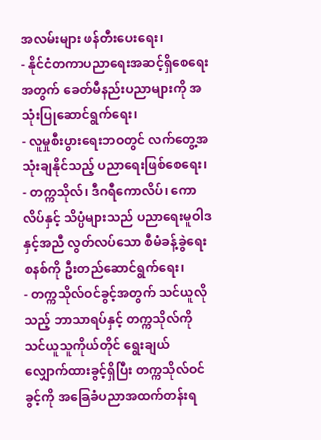အလမ်းများ ဖန်တီးပေးရေး၊
- နိုင်ငံတကာပညာရေးအဆင့်ရှိစေရေးအတွက် ခေတ်မီနည်းပညာများကို အသုံးပြုဆောင်ရွက်ရေး၊
- လူမှုစီးပွားရေးဘဝတွင် လက်တွေ့အသုံးချနိုင်သည့် ပညာရေးဖြစ်စေရေး၊
- တက္ကသိုလ်၊ ဒီဂရီကောလိပ်၊ ကောလိပ်နှင့် သိပ္ပံများသည် ပညာရေးမူဝါဒနှင့်အညီ လွတ်လပ်သော စီမံခန့်ခွဲရေး စနစ်ကို ဦးတည်ဆောင်ရွက်ရေး၊
- တက္ကသိုလ်ဝင်ခွင့်အတွက် သင်ယူလိုသည့် ဘာသာရပ်နှင့် တက္ကသိုလ်ကို သင်ယူသူကိုယ်တိုင် ရွေးချယ် လျှောက်ထားခွင့်ရှိပြီး တက္ကသိုလ်ဝင်ခွင့်ကို အခြေခံပညာအထက်တန်းရ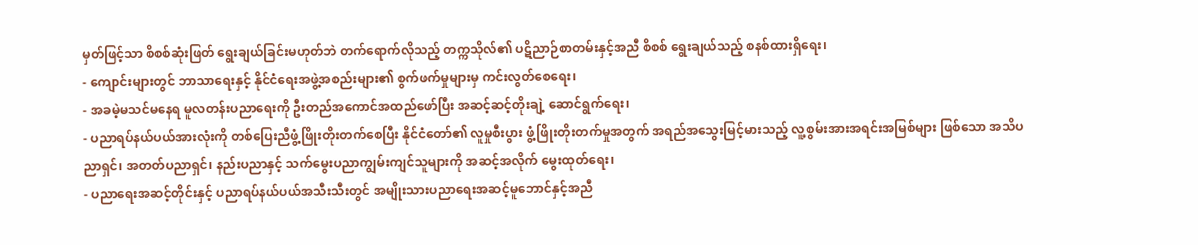မှတ်ဖြင့်သာ စိစစ်ဆုံးဖြတ် ရွေးချယ်ခြင်းမဟုတ်ဘဲ တက်ရောက်လိုသည့် တက္ကသိုလ်၏ ပဋိညာဉ်စာတမ်းနှင့်အညီ စိစစ် ရွေးချယ်သည့် စနစ်ထားရှိရေး၊
- ကျောင်းများတွင် ဘာသာရေးနှင့် နိုင်ငံရေးအဖွဲ့အစည်းများ၏ စွက်ဖက်မှုများမှ ကင်းလွတ်စေရေး၊
- အခမဲ့မသင်မနေရ မူလတန်းပညာရေးကို ဦးတည်အကောင်အထည်ဖော်ပြီး အဆင့်ဆင့်တိုးချဲ့ ဆောင်ရွက်ရေး၊
- ပညာရပ်နယ်ပယ်အားလုံးကို တစ်ပြေးညီဖွံ့ဖြိုးတိုးတက်စေပြီး နိုင်ငံတော်၏ လူမှုစီးပွား ဖွံ့ဖြိုးတိုးတက်မှုအတွက် အရည်အသွေးမြင့်မားသည့် လူ့စွမ်းအားအရင်းအမြစ်များ ဖြစ်သော အသိပညာရှင်၊ အတတ်ပညာရှင်၊ နည်းပညာနှင့် သက်မွေးပညာကျွမ်းကျင်သူများကို အဆင့်အလိုက် မွေးထုတ်ရေး၊
- ပညာရေးအဆင့်တိုင်းနှင့် ပညာရပ်နယ်ပယ်အသီးသီးတွင် အမျိုးသားပညာရေးအဆင့်မူဘောင်နှင့်အညီ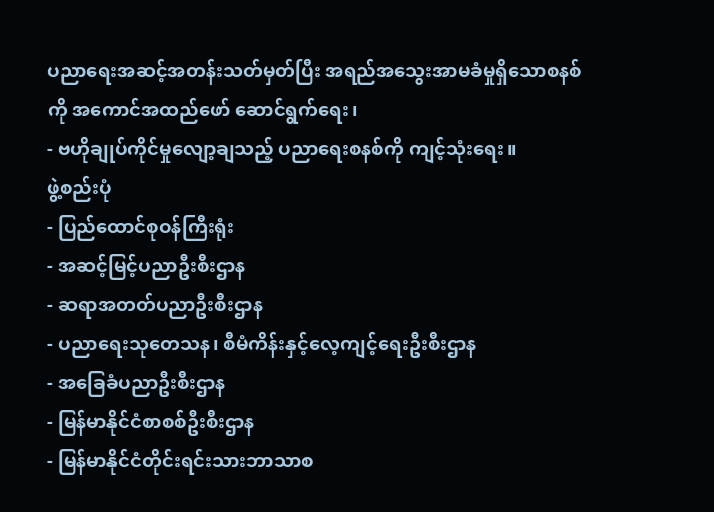ပညာရေးအဆင့်အတန်းသတ်မှတ်ပြီး အရည်အသွေးအာမခံမှုရှိသောစနစ်ကို အကောင်အထည်ဖော် ဆောင်ရွက်ရေး၊
- ဗဟိုချုပ်ကိုင်မှုလျော့ချသည့် ပညာရေးစနစ်ကို ကျင့်သုံးရေး။
ဖွဲ့စည်းပုံ
- ပြည်ထောင်စုဝန်ကြီးရုံး
- အဆင့်မြင့်ပညာဦးစီးဌာန
- ဆရာအတတ်ပညာဦးစီးဌာန
- ပညာရေးသုတေသန၊ စီမံကိန်းနှင့်လေ့ကျင့်ရေးဦးစီးဌာန
- အခြေခံပညာဦးစီးဌာန
- မြန်မာနိုင်ငံစာစစ်ဦးစီးဌာန
- မြန်မာနိုင်ငံတိုင်းရင်းသားဘာသာစ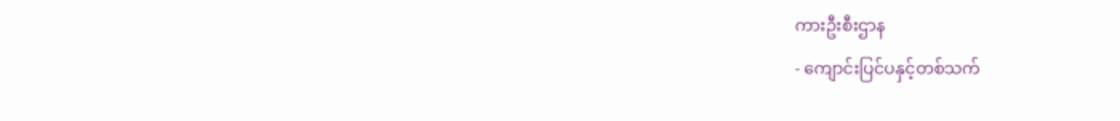ကားဦးစီးဌာန
- ကျောင်းပြင်ပနှင့်တစ်သက်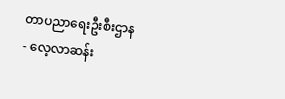တာပညာရေးဦးစီးဌာန
- လေ့လာဆန်း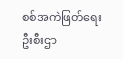စစ်အကဲဖြတ်ရေးဦးစီးဌာ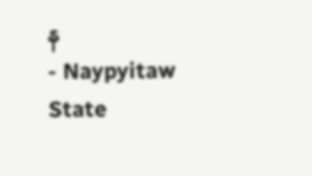န
- Naypyitaw State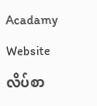Acadamy
Website လိပ်စာ